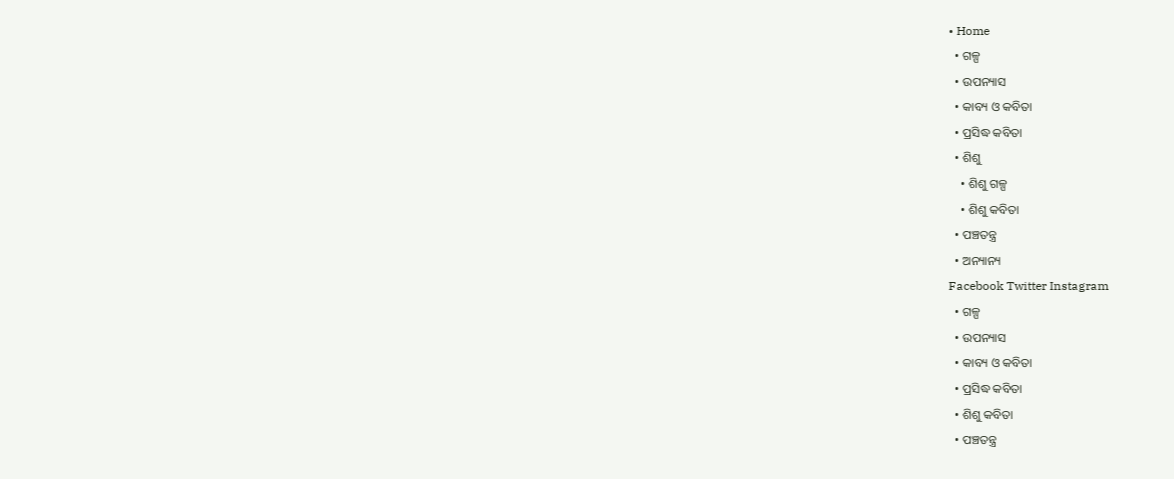• Home
  • ଗଳ୍ପ
  • ଉପନ୍ୟାସ
  • କାବ୍ୟ ଓ କବିତା
  • ପ୍ରସିଦ୍ଧ କବିତା
  • ଶିଶୁ
    • ଶିଶୁ ଗଳ୍ପ
    • ଶିଶୁ କବିତା
  • ପଞ୍ଚତନ୍ତ୍ର
  • ଅନ୍ୟାନ୍ୟ
Facebook Twitter Instagram
  • ଗଳ୍ପ
  • ଉପନ୍ୟାସ
  • କାବ୍ୟ ଓ କବିତା
  • ପ୍ରସିଦ୍ଧ କବିତା
  • ଶିଶୁ କବିତା
  • ପଞ୍ଚତନ୍ତ୍ର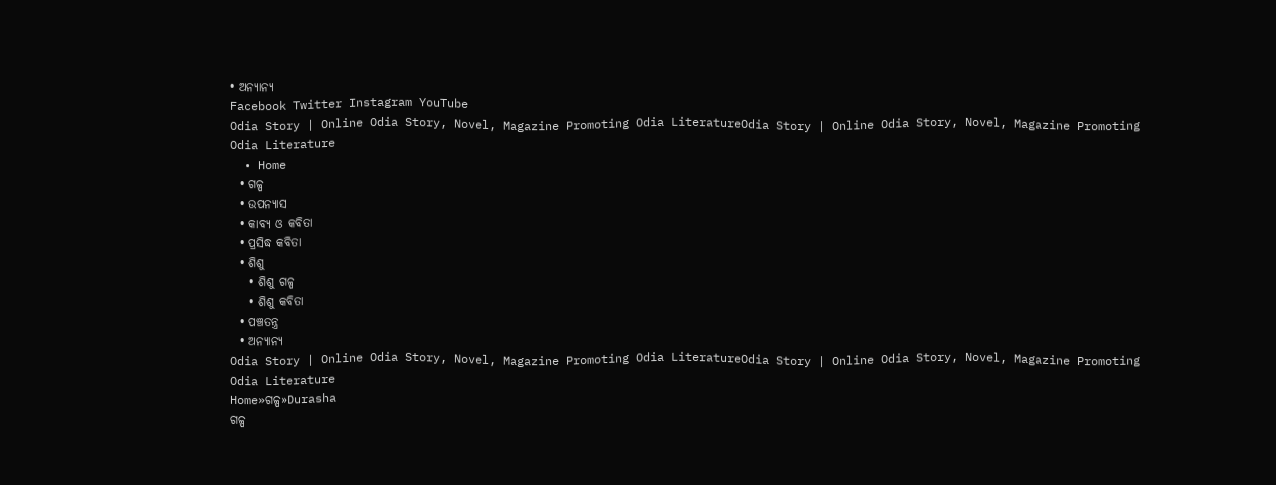• ଅନ୍ୟାନ୍ୟ
Facebook Twitter Instagram YouTube
Odia Story | Online Odia Story, Novel, Magazine Promoting Odia LiteratureOdia Story | Online Odia Story, Novel, Magazine Promoting Odia Literature
  • Home
  • ଗଳ୍ପ
  • ଉପନ୍ୟାସ
  • କାବ୍ୟ ଓ କବିତା
  • ପ୍ରସିଦ୍ଧ କବିତା
  • ଶିଶୁ
    • ଶିଶୁ ଗଳ୍ପ
    • ଶିଶୁ କବିତା
  • ପଞ୍ଚତନ୍ତ୍ର
  • ଅନ୍ୟାନ୍ୟ
Odia Story | Online Odia Story, Novel, Magazine Promoting Odia LiteratureOdia Story | Online Odia Story, Novel, Magazine Promoting Odia Literature
Home»ଗଳ୍ପ»Durasha
ଗଳ୍ପ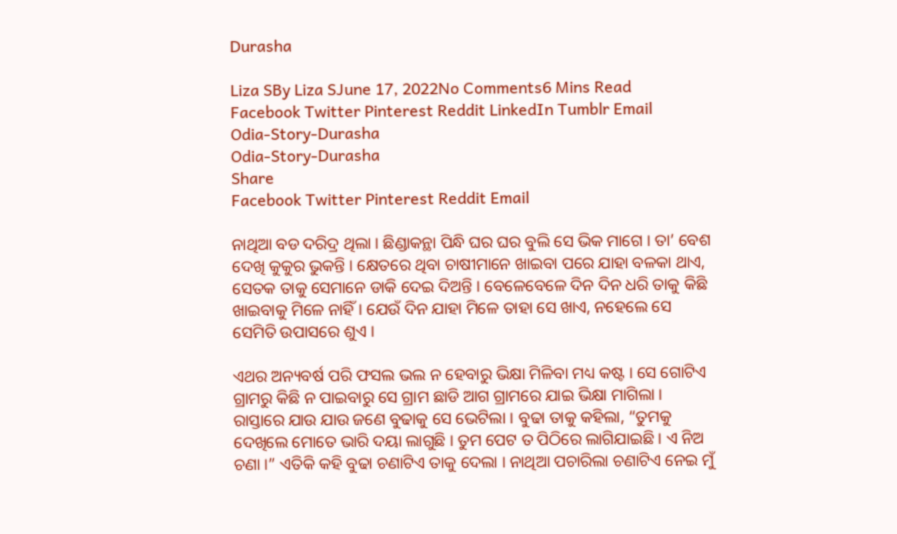Durasha

Liza SBy Liza SJune 17, 2022No Comments6 Mins Read
Facebook Twitter Pinterest Reddit LinkedIn Tumblr Email
Odia-Story-Durasha
Odia-Story-Durasha
Share
Facebook Twitter Pinterest Reddit Email

ନାଥିଆ ବଡ ଦରିଦ୍ର ଥିଲା । ଛିଣ୍ଡାକନ୍ଥା ପିନ୍ଧି ଘର ଘର ବୁଲି ସେ ଭିକ ମାଗେ । ତା’ ବେଶ ଦେଖି କୁକୁର ଭୁକନ୍ତି । କ୍ଷେତରେ ଥିବା ଚାଷୀମାନେ ଖାଇବା ପରେ ଯାହା ବଳକା ଥାଏ, ସେତକ ତାକୁ ସେମାନେ ଡାକି ଦେଇ ଦିଅନ୍ତି । ବେଳେବେଳେ ଦିନ ଦିନ ଧରି ତାକୁ କିଛି ଖାଇବାକୁ ମିଳେ ନାହିଁ । ଯେଉଁ ଦିନ ଯାହା ମିଳେ ତାହା ସେ ଖାଏ, ନହେଲେ ସେ ସେମିତି ଉପାସରେ ଶୁଏ ।

ଏଥର ଅନ୍ୟବର୍ଷ ପରି ଫସଲ ଭଲ ନ ହେବାରୁ ଭିକ୍ଷା ମିଳିବା ମଧ୍ୟ କଷ୍ଟ । ସେ ଗୋଟିଏ ଗ୍ରାମରୁ କିଛି ନ ପାଇବାରୁ ସେ ଗ୍ରାମ ଛାଡି ଆଗ ଗ୍ରାମରେ ଯାଇ ଭିକ୍ଷା ମାଗିଲା । ରାସ୍ତାରେ ଯାଉ ଯାଉ ଜଣେ ବୁଢାକୁ ସେ ଭେଟିଲା । ବୁଢା ତାକୁ କହିଲା, “ତୁମକୁ ଦେଖିଲେ ମୋତେ ଭାରି ଦୟା ଲାଗୁଛି । ତୁମ ପେଟ ତ ପିଠିରେ ଲାଗିଯାଇଛି । ଏ ନିଅ ଚଣା ।” ଏତିକି କହି ବୁଢା ଚଣାଟିଏ ତାକୁ ଦେଲା । ନାଥିଆ ପଚାରିଲା ଚଣାଟିଏ ନେଇ ମୁଁ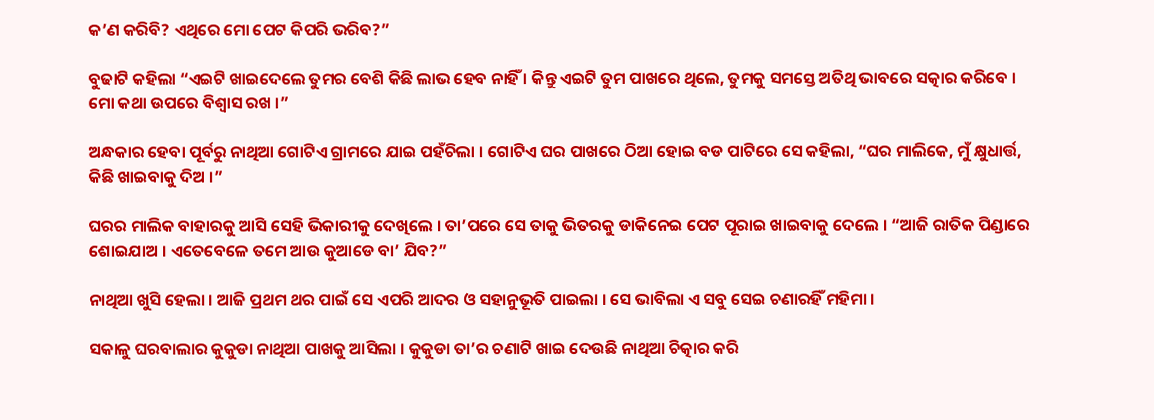କ’ଣ କରିବି? ଏଥିରେ ମୋ ପେଟ କିପରି ଭରିବ?”

ବୁଢାଟି କହିଲା “ଏଇଟି ଖାଇଦେଲେ ତୁମର ବେଶି କିଛି ଲାଭ ହେବ ନାହିଁ । କିନ୍ତୁ ଏଇଟି ତୁମ ପାଖରେ ଥିଲେ, ତୁମକୁ ସମସ୍ତେ ଅତିଥି ଭାବରେ ସତ୍କାର କରିବେ । ମୋ କଥା ଉପରେ ବିଶ୍ୱାସ ରଖ ।”

ଅନ୍ଧକାର ହେବା ପୂର୍ବରୁ ନାଥିଆ ଗୋଟିଏ ଗ୍ରାମରେ ଯାଇ ପହଁଚିଲା । ଗୋଟିଏ ଘର ପାଖରେ ଠିଆ ହୋଇ ବଡ ପାଟିରେ ସେ କହିଲା, “ଘର ମାଲିକେ, ମୁଁ କ୍ଷୁଧାର୍ତ୍ତ, କିଛି ଖାଇବାକୁ ଦିଅ ।”

ଘରର ମାଲିକ ବାହାରକୁ ଆସି ସେହି ଭିକାରୀକୁ ଦେଖିଲେ । ତା’ପରେ ସେ ତାକୁ ଭିତରକୁ ଡାକିନେଇ ପେଟ ପୂରାଇ ଖାଇବାକୁ ଦେଲେ । “ଆଜି ରାତିକ ପିଣ୍ଡାରେ ଶୋଇଯାଅ । ଏତେବେଳେ ତମେ ଆଉ କୁଆଡେ ବା’ ଯିବ?”

ନାଥିଆ ଖୁସି ହେଲା । ଆଜି ପ୍ରଥମ ଥର ପାଇଁ ସେ ଏପରି ଆଦର ଓ ସହାନୁଭୂତି ପାଇଲା । ସେ ଭାବିଲା ଏ ସବୁ ସେଇ ଚଣାରହିଁ ମହିମା ।

ସକାଳୁ ଘରବାଲାର କୁକୁଡା ନାଥିଆ ପାଖକୁ ଆସିଲା । କୁକୁଡା ତା’ର ଚଣାଟି ଖାଇ ଦେଉଛି ନାଥିଆ ଚିତ୍କାର କରି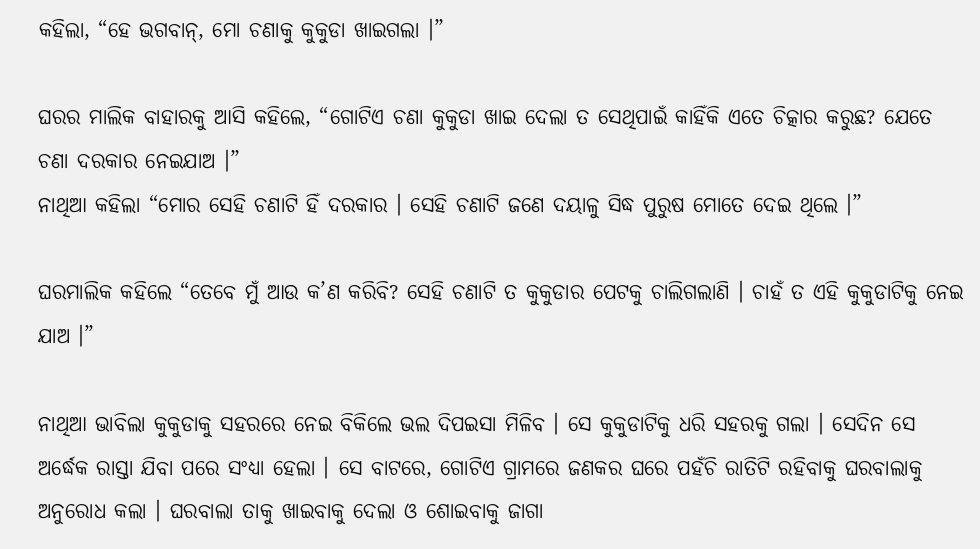କହିଲା, “ହେ ଭଗବାନ୍, ମୋ ଚଣାକୁ କୁକୁଡା ଖାଇଗଲା ।”

ଘରର ମାଲିକ ବାହାରକୁ ଆସି କହିଲେ, “ଗୋଟିଏ ଚଣା କୁକୁଡା ଖାଇ ଦେଲା ତ ସେଥିପାଇଁ କାହିଁକି ଏତେ ଚିତ୍କାର କରୁଛ? ଯେତେ ଚଣା ଦରକାର ନେଇଯାଅ ।”
ନାଥିଆ କହିଲା “ମୋର ସେହି ଚଣାଟି ହିଁ ଦରକାର । ସେହି ଚଣାଟି ଜଣେ ଦୟାଳୁ ସିଦ୍ଧ ପୁରୁଷ ମୋତେ ଦେଇ ଥିଲେ ।”

ଘରମାଲିକ କହିଲେ “ତେବେ ମୁଁ ଆଉ କ’ଣ କରିବି? ସେହି ଚଣାଟି ତ କୁକୁଡାର ପେଟକୁ ଚାଲିଗଲାଣି । ଚାହଁ ତ ଏହି କୁକୁଡାଟିକୁ ନେଇ ଯାଅ ।”

ନାଥିଆ ଭାବିଲା କୁକୁଡାକୁ ସହରରେ ନେଇ ବିକିଲେ ଭଲ ଦିପଇସା ମିଳିବ । ସେ କୁକୁଡାଟିକୁ ଧରି ସହରକୁ ଗଲା । ସେଦିନ ସେ ଅର୍ଦ୍ଧେକ ରାସ୍ତା ଯିବା ପରେ ସଂଧ୍ୟା ହେଲା । ସେ ବାଟରେ, ଗୋଟିଏ ଗ୍ରାମରେ ଜଣକର ଘରେ ପହଁଚି ରାତିଟି ରହିବାକୁ ଘରବାଲାକୁ ଅନୁରୋଧ କଲା । ଘରବାଲା ତାକୁ ଖାଇବାକୁ ଦେଲା ଓ ଶୋଇବାକୁ ଜାଗା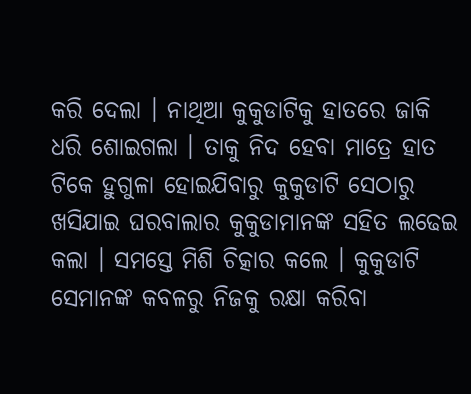କରି ଦେଲା । ନାଥିଆ କୁକୁଡାଟିକୁ ହାତରେ ଜାକି ଧରି ଶୋଇଗଲା । ତାକୁ ନିଦ ହେବା ମାତ୍ରେ ହାତ ଟିକେ ହୁଗୁଳା ହୋଇଯିବାରୁ କୁକୁଡାଟି ସେଠାରୁ ଖସିଯାଇ ଘରବାଲାର କୁକୁଡାମାନଙ୍କ ସହିତ ଲଢେଇ କଲା । ସମସ୍ତେ ମିଶି ଚିତ୍କାର କଲେ । କୁକୁଡାଟି ସେମାନଙ୍କ କବଳରୁ ନିଜକୁ ରକ୍ଷା କରିବା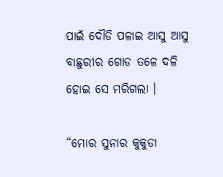ପାଇଁ ଦୌଡି ପଳାଇ ଆସୁ ଆସୁ ବାଛୁରୀର ଗୋଡ ତଳେ ଦଳି ହୋଇ ସେ ମରିଗଲା ।

“ମୋର ସୁନାର କୁକୁଡା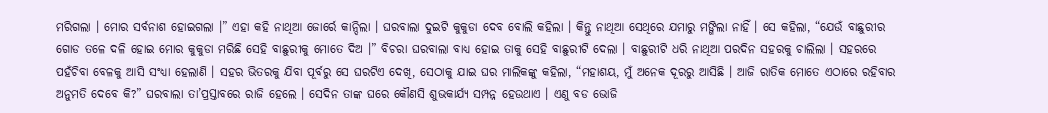ମରିଗଲା । ମୋର ସର୍ବନାଶ ହୋଇଗଲା ।” ଏହା କହି ନାଥିଆ ଜୋର୍ରେ କାନ୍ଦିଲା । ଘରବାଲା ଦୁଇଟି କୁକୁଡା ଦେବ ବୋଲି କହିଲା । କିନ୍ତୁ ନାଥିଆ ସେଥିରେ ଯମାରୁ ମଙ୍ଗିଲା ନାହିଁ । ସେ କହିଲା, “ଯେଉଁ ବାଛୁରୀର ଗୋଡ ତଳେ ଦଳି ହୋଇ ମୋର କୁକୁଡା ମରିଛି ସେହି ବାଛୁରୀକୁ ମୋତେ ଦିଅ ।” ବିଚରା ଘରବାଲା ବାଧ୍ୟ ହୋଇ ତାକୁ ସେହି ବାଛୁରୀଟି ଦେଲା । ବାଛୁରୀଟି ଧରି ନାଥିଆ ପରଦିନ ସହରକୁ ଚାଲିଲା । ସହରରେ ପହଁଚିବା ବେଳକୁ ଆସି ସଂଧ୍ୟା ହେଲାଣି । ସହର ଭିତରକୁ ଯିବା ପୂର୍ବରୁ ସେ ଘରଟିଏ ଦେଖି, ସେଠାକୁ ଯାଇ ଘର ମାଲିକଙ୍କୁ କହିଲା, “ମହାଶୟ, ମୁଁ ଅନେକ ଦୂରରୁ ଆସିଛି । ଆଜି ରାତିକ ମୋତେ ଏଠାରେ ରହିବାର ଅନୁମତି ଦେବେ କି?” ଘରବାଲା ତା’ପ୍ରସ୍ତାବରେ ରାଜି ହେଲେ । ସେଦିନ ତାଙ୍କ ଘରେ କୌଣସି ଶୁଭକାର୍ଯ୍ୟ ସମ୍ପନ୍ନ ହେଉଥାଏ । ଏଣୁ ବଡ ଭୋଜି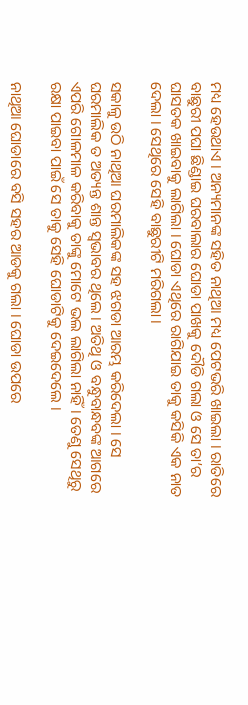ମଧ୍ୟ ହେଉଥାଏ । ଅନ୍ୟମାନଙ୍କ ସହିତ ନାଥିଆ ମଧ୍ୟ ପେଟଭରି ଖାଇଲା । ରାତିରେ ବାଛୁରୀ ପଘା ଛିଣ୍ଡାଇ ଘରବାଲାର ଘୋଡା ପାଖକୁ ଦୌଡି ଗଲା ଓ ସେ ତା’ର ଘାସତକ ଖାଇବାକୁ ଲାଗିଲା । ଘୋଡା ଏଥିରେ ରାଗିଯାଇ ତାକୁ କସିକି ଏକ ନାତ ଦେଲା । ସେଥିରେ ସେହି ବାଛୁରୀଟି ମରିଗଲା ।

ସକାଳୁ ଉଠି ନାଥିଆ ଘରମାଲିକଙ୍କ ସହ ଝଗଡା ଆରମ୍ଭ କରିଦେଲା । ସେ ଘରମାଲିକ ତ ଅତ୍ୟନ୍ତ ଶାନ୍ତ ସ୍ୱଭାବର ଥିଲେ । ଅତିଥି ଓ ବନ୍ଧୁବାନ୍ଧବଙ୍କ ଆଗରେ ଏପରି ଗୋଳମାଳ କରିବାକୁ ତାଙ୍କୁ ମୋଟେ ଭଲ ଲାଗିଲା ନାହିଁ । ତେଣୁ ସେଥିରୁ ରକ୍ଷା ପାଇବା ପାଇଁ ସେ ତାକୁ ସେହି ଘୋଡାଟିକୁ ଦେଇଦେଲେ ।

ନାଥିଆ ଘୋଡାରେ ବସି ସହର ଆଡକୁ ଗଲା । ଘୋଡା ଉପରେ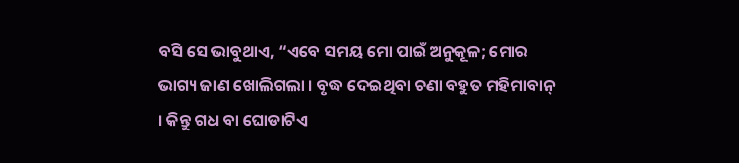ବସି ସେ ଭାବୁଥାଏ, “ଏବେ ସମୟ ମୋ ପାଇଁ ଅନୁକୂଳ; ମୋର ଭାଗ୍ୟ ଜାଣ ଖୋଲିଗଲା । ବୃଦ୍ଧ ଦେଇଥିବା ଚଣା ବହୁତ ମହିମାବାନ୍ । କିନ୍ତୁ ଗଧ ବା ଘୋଡାଟିଏ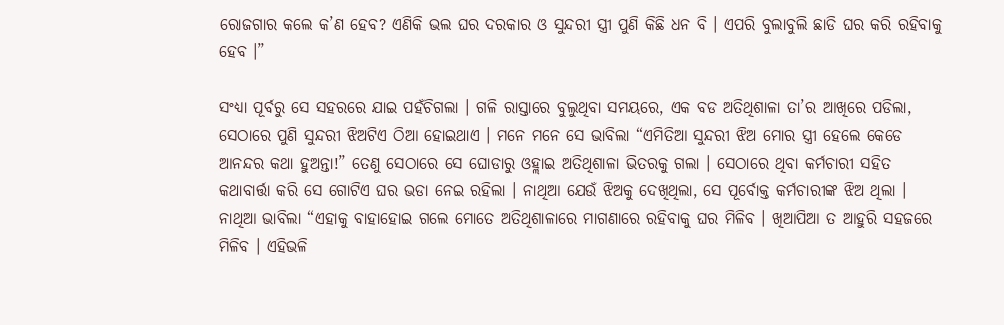ରୋଜଗାର କଲେ କ’ଣ ହେବ? ଏଣିକି ଭଲ ଘର ଦରକାର ଓ ସୁନ୍ଦରୀ ସ୍ତ୍ରୀ ପୁଣି କିଛି ଧନ ବି । ଏପରି ବୁଲାବୁଲି ଛାଡି ଘର କରି ରହିବାକୁ ହେବ ।”

ସଂଧ୍ୟା ପୂର୍ବରୁ ସେ ସହରରେ ଯାଇ ପହଁଚିଗଲା । ଗଳି ରାସ୍ତାରେ ବୁଲୁଥିବା ସମୟରେ, ଏକ ବଡ ଅତିଥିଶାଳା ତା’ର ଆଖିରେ ପଡିଲା, ସେଠାରେ ପୁଣି ସୁନ୍ଦରୀ ଝିଅଟିଏ ଠିଆ ହୋଇଥାଏ । ମନେ ମନେ ସେ ଭାବିଲା “ଏମିତିଆ ସୁନ୍ଦରୀ ଝିଅ ମୋର ସ୍ତ୍ରୀ ହେଲେ କେଡେ ଆନନ୍ଦର କଥା ହୁଅନ୍ତା!” ତେଣୁ ସେଠାରେ ସେ ଘୋଡାରୁ ଓହ୍ଲାଇ ଅତିଥିଶାଳା ଭିତରକୁ ଗଲା । ସେଠାରେ ଥିବା କର୍ମଚାରୀ ସହିତ କଥାବାର୍ତ୍ତା କରି ସେ ଗୋଟିଏ ଘର ଭଡା ନେଇ ରହିଲା । ନାଥିଆ ଯେଉଁ ଝିଅକୁ ଦେଖିଥିଲା, ସେ ପୂର୍ବୋକ୍ତ କର୍ମଚାରୀଙ୍କ ଝିଅ ଥିଲା । ନାଥିଆ ଭାବିଲା “ଏହାକୁ ବାହାହୋଇ ଗଲେ ମୋତେ ଅତିଥିଶାଳାରେ ମାଗଣାରେ ରହିବାକୁ ଘର ମିଳିବ । ଖିଆପିଆ ତ ଆହୁରି ସହଜରେ ମିଳିବ । ଏହିଭଳି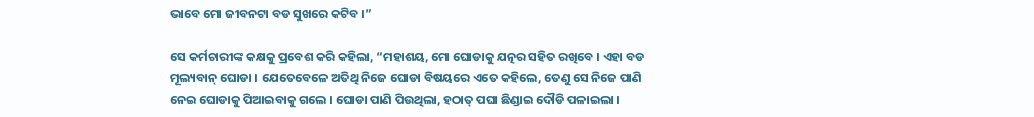ଭାବେ ମୋ ଜୀବନଟା ବଡ ସୁଖରେ କଟିବ ।”

ସେ କର୍ମଚାରୀଙ୍କ କକ୍ଷକୁ ପ୍ରବେଶ କରି କହିଲା, “ମହାଶୟ, ମୋ ଘୋଡାକୁ ଯତ୍ନର ସହିତ ରଖିବେ । ଏହା ବଡ ମୂଲ୍ୟବାନ୍ ଘୋଡା । ଯେତେବେଳେ ଅତିଥି ନିଜେ ଘୋଡା ବିଷୟରେ ଏତେ କହିଲେ, ତେଣୁ ସେ ନିଜେ ପାଣି ନେଇ ଘୋଡାକୁ ପିଆଇବାକୁ ଗଲେ । ଘୋଡା ପାଣି ପିଉଥିଲା, ହଠାତ୍ ପଘା ଛିଣ୍ଡାଇ ଦୌଡି ପଳାଇଲା ।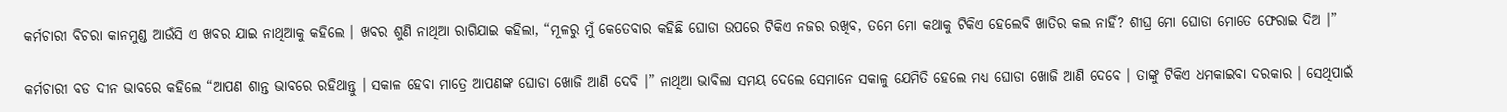କର୍ମଚାରୀ ବିଚରା କାନମୁଣ୍ଡ ଆଉଁସି ଏ ଖବର ଯାଇ ନାଥିଆକୁ କହିଲେ । ଖବର ଶୁଣି ନାଥିଆ ରାଗିଯାଇ କହିଲା, “ମୂଳରୁ ମୁଁ କେତେବାର କହିଛି ଘୋଡା ଉପରେ ଟିକିଏ ନଜର ରଖିବ, ତମେ ମୋ କଥାକୁ ଟିକିଏ ହେଲେବି ଖାତିର କଲ ନାହିଁ? ଶୀଘ୍ର ମୋ ଘୋଡା ମୋତେ ଫେରାଇ ଦିଅ ।”

କର୍ମଚାରୀ ବଡ ଦୀନ ଭାବରେ କହିଲେ “ଆପଣ ଶାନ୍ତ ଭାବରେ ରହିଥାନ୍ତୁ । ସକାଳ ହେବା ମାତ୍ରେ ଆପଣଙ୍କ ଘୋଡା ଖୋଜି ଆଣି ଦେବି ।” ନାଥିଆ ଭାବିଲା ସମୟ ଦେଲେ ସେମାନେ ସକାଳୁ ଯେମିତି ହେଲେ ମଧ୍ୟ ଘୋଡା ଖୋଜି ଆଣି ଦେବେ । ତାଙ୍କୁ ଟିକିଏ ଧମକାଇବା ଦରକାର । ସେଥିପାଇଁ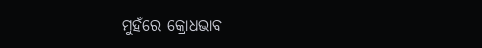ମୁହଁରେ କ୍ରୋଧଭାବ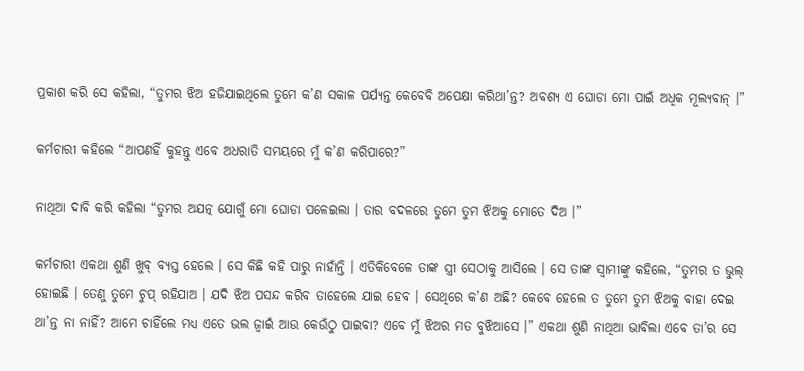ପ୍ରକାଶ କରି ସେ କହିଲା, “ତୁମର ଝିଅ ହଜିଯାଇଥିଲେ ତୁମେ କ’ଣ ସକାଳ ପର୍ଯ୍ୟନ୍ତ କେବେବି ଅପେକ୍ଷା କରିଥା’ନ୍ତ? ଅବଶ୍ୟ ଏ ଘୋଡା ମୋ ପାଇଁ ଅଧିକ ମୂଲ୍ୟବାନ୍ ।”

କର୍ମଚାରୀ କହିଲେ “ଆପଣହିଁ କୁହନ୍ତୁ ଏବେ ଅଧରାତି ସମୟରେ ମୁଁ କ’ଣ କରିପାରେ?”

ନାଥିଆ ଦାବି କରି କହିଲା “ତୁମର ଅଯତ୍ନ ଯୋଗୁଁ ମୋ ଘୋଡା ପଳେଇଲା । ତାର ବଦଳରେ ତୁମେ ତୁମ ଝିଅକୁ ମୋତେ ଦିଅ ।”

କର୍ମଚାରୀ ଏକଥା ଶୁଣି ଖୁବ୍ ବ୍ୟସ୍ତ ହେଲେ । ସେ କିଛି କହି ପାରୁ ନାହାଁନ୍ତି । ଏତିକିବେଳେ ତାଙ୍କ ସ୍ତ୍ରୀ ସେଠାକୁ ଆସିଲେ । ସେ ତାଙ୍କ ସ୍ୱାମୀଙ୍କୁ କହିଲେ, “ତୁମର ତ ଭୁଲ୍ ହୋଇଛି । ତେଣୁ ତୁମେ ଚୁପ୍ ରହିଯାଅ । ଯଦି ଝିଅ ପସନ୍ଦ କରିବ ତାହେଲେ ଯାଇ ହେବ । ସେଥିରେ କ’ଣ ଅଛି? କେବେ ହେଲେ ତ ତୁମେ ତୁମ ଝିଅକୁ ବାହା ଦେଇ ଥା’ନ୍ତ ନା ନାହିଁ? ଆମେ ଚାହିଁଲେ ମଧ୍ୟ ଏତେ ଭଲ ଜ୍ୱାଇଁ ଆଉ କେଉଁଠୁ ପାଇବା? ଏବେ ମୁଁ ଝିଅର ମତ ବୁଝିଆସେ ।” ଏକଥା ଶୁଣି ନାଥିଆ ଭାବିଲା ଏବେ ତା’ର ସେ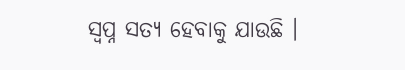ସ୍ୱପ୍ନ ସତ୍ୟ ହେବାକୁ ଯାଉଛି ।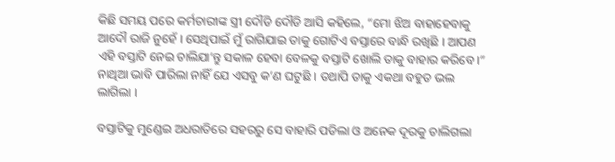କିଛି ସମୟ ପରେ କର୍ମଚାରୀଙ୍କ ସ୍ତ୍ରୀ ଦୌଡି ଦୌଡି ଆସି କହିଲେ, “ମୋ ଝିଅ ବାହାହେବାକୁ ଆଦୌ ରାଜି ନୁହେଁ । ସେଥିପାଇଁ ମୁଁ ରାଗିଯାଇ ତାକୁ ଗୋଟିଏ ବସ୍ତାରେ ବାନ୍ଧି ରଖିଛି । ଆପଣ ଏହି ବସ୍ତାଟି ନେଇ ଚାଲିଯା’ନ୍ତୁ ସକାଳ ହେବା ବେଳକୁ ବସ୍ତାଟି ଖୋଲି ତାକୁ ବାହାର କରିବେ ।” ନାଥିଆ ଭାବି ପାରିଲା ନାହିଁ ଯେ ଏସବୁ କ’ଣ ଘଟୁଛି । ତଥାପି ତାକୁ ଏକଥା ବହୁତ ଭଲ ଲାଗିଲା ।

ବସ୍ତାଟିକୁ ମୁଣ୍ଡେଇ ଅଧରାତିରେ ସହରରୁ ସେ ବାହାରି ପଡିଲା ଓ ଅନେକ ଦୂରକୁ ଚାଲିଗଲା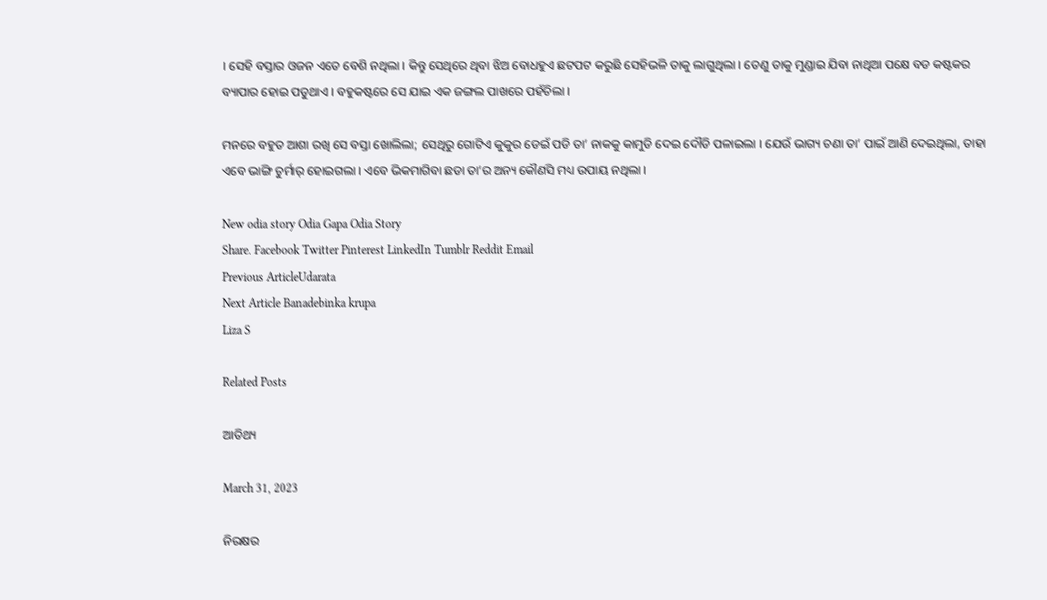। ସେହି ବସ୍ତାର ଓଜନ ଏତେ ବେଶି ନଥିଲା । କିନ୍ତୁ ସେଥିରେ ଥିବା ଝିଅ ବୋଧହୁଏ ଛଟପଟ କରୁଛି ସେହିଭଳି ତାକୁ ଲାଗୁଥିଲା । ତେଣୁ ତାକୁ ମୁଣ୍ଡାଇ ଯିବା ନାଥିଆ ପକ୍ଷେ ବଡ କଷ୍ଟକର ବ୍ୟାପାର ହୋଇ ପଡୁଥାଏ । ବହୁକଷ୍ଟରେ ସେ ଯାଇ ଏକ ଜଙ୍ଗଲ ପାଖରେ ପହଁଚିଲା ।

ମନରେ ବହୁତ ଆଶା ରଖି ସେ ବସ୍ତା ଖୋଲିଲା; ସେଥିରୁ ଗୋଟିଏ କୁକୁର ଡେଇଁ ପଡି ତା’ ନାକକୁ କାମୁଡି ଦେଇ ଦୌଡି ପଳାଇଲା । ଯେଉଁ ଭାଗ୍ୟ ଚଣା ତା’ ପାଇଁ ଆଣି ଦେଇଥିଲା, ତାହା ଏବେ ଭାଙ୍ଗି ଚୁର୍ମାର୍ ହୋଇଗଲା । ଏବେ ଭିକମାଗିବା ଛଡା ତା’ର ଅନ୍ୟ କୌଣସି ମଧ୍ୟ ଉପାୟ ନଥିଲା ।

New odia story Odia Gapa Odia Story
Share. Facebook Twitter Pinterest LinkedIn Tumblr Reddit Email
Previous ArticleUdarata
Next Article Banadebinka krupa
Liza S

Related Posts

ଆତିଥ୍ୟ

March 31, 2023

ନିରକ୍ଷର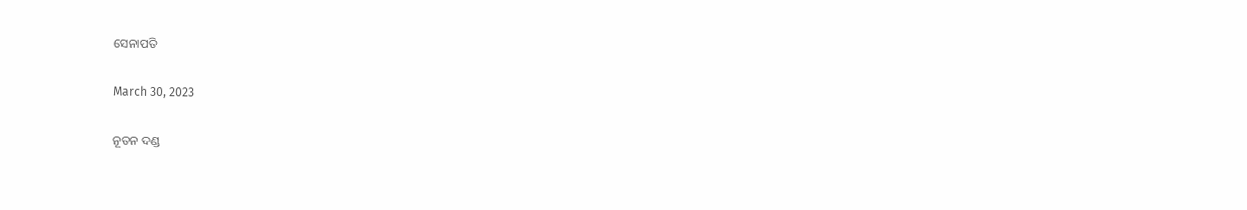ସେନାପତି

March 30, 2023

ନୂତନ ଦଣ୍ଡ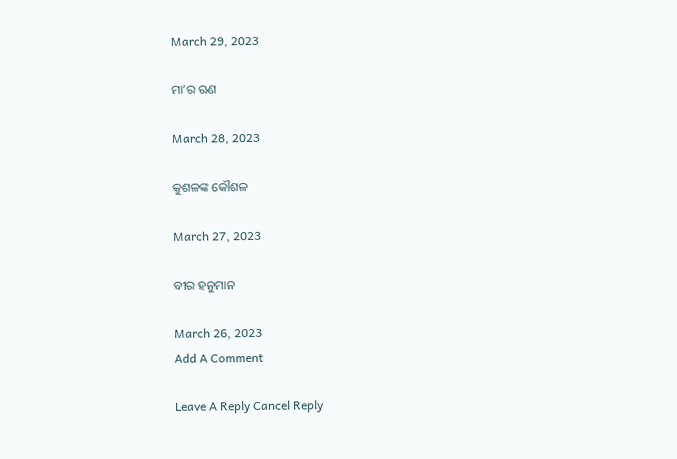March 29, 2023

ମା’ର ଋଣ

March 28, 2023

କୁଶଳଙ୍କ କୌଶଳ

March 27, 2023

ବୀର ହନୁମାନ

March 26, 2023
Add A Comment

Leave A Reply Cancel Reply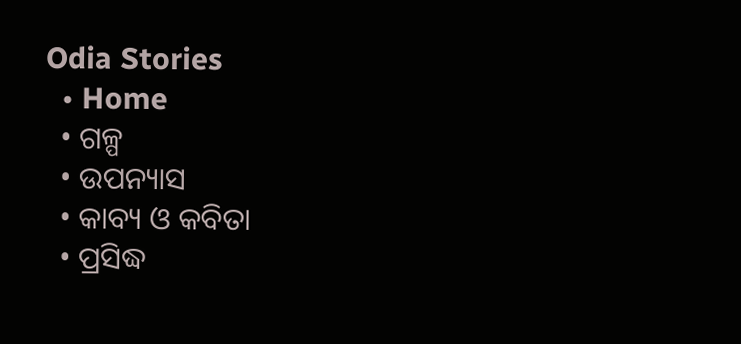Odia Stories
  • Home
  • ଗଳ୍ପ
  • ଉପନ୍ୟାସ
  • କାବ୍ୟ ଓ କବିତା
  • ପ୍ରସିଦ୍ଧ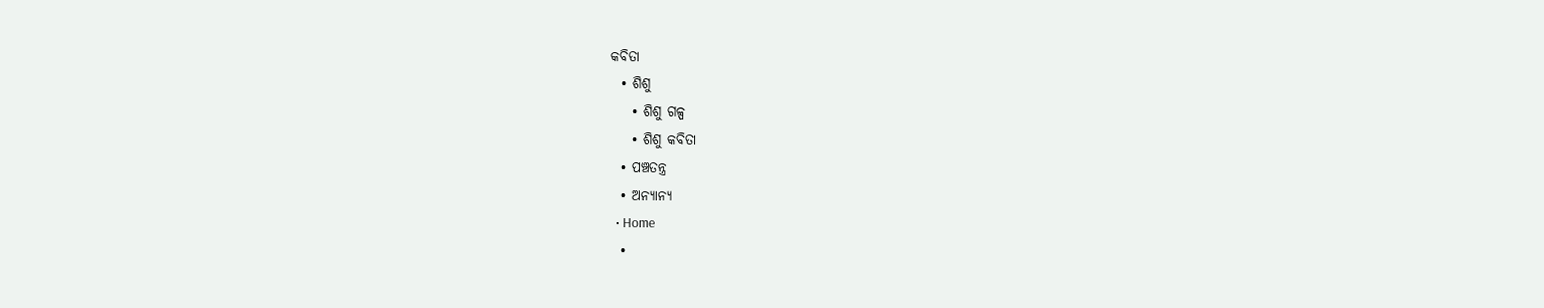କବିତା
  • ଶିଶୁ
    • ଶିଶୁ ଗଳ୍ପ
    • ଶିଶୁ କବିତା
  • ପଞ୍ଚତନ୍ତ୍ର
  • ଅନ୍ୟାନ୍ୟ
  • Home
  •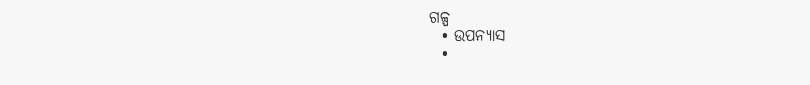ଗଳ୍ପ
  • ଉପନ୍ୟାସ
  •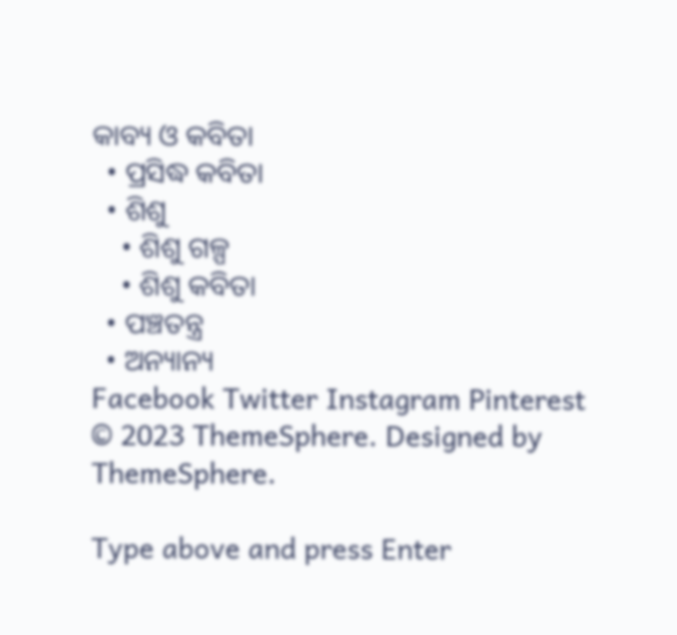କାବ୍ୟ ଓ କବିତା
  • ପ୍ରସିଦ୍ଧ କବିତା
  • ଶିଶୁ
    • ଶିଶୁ ଗଳ୍ପ
    • ଶିଶୁ କବିତା
  • ପଞ୍ଚତନ୍ତ୍ର
  • ଅନ୍ୟାନ୍ୟ
Facebook Twitter Instagram Pinterest
© 2023 ThemeSphere. Designed by ThemeSphere.

Type above and press Enter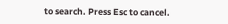to search. Press Esc to cancel.